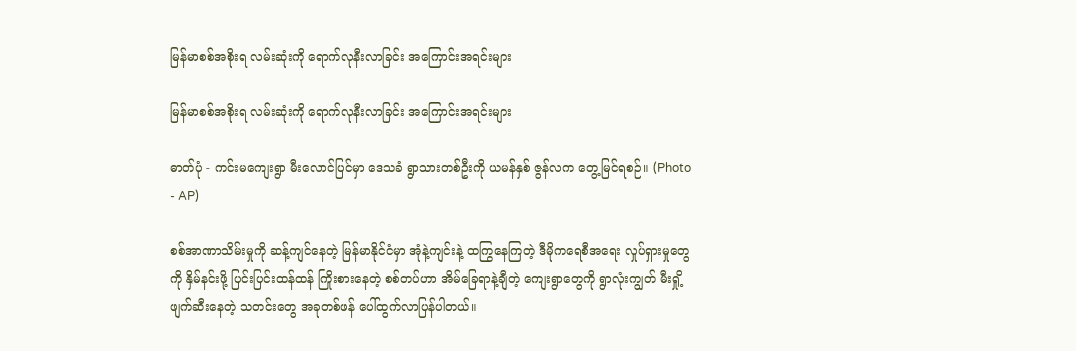မြန်မာစစ်အစိုးရ လမ်းဆုံးကို ရောက်လုနီးလာခြင်း အကြောင်းအရင်းများ

မြန်မာစစ်အစိုးရ လမ်းဆုံးကို ရောက်လုနီးလာခြင်း အကြောင်းအရင်းများ

ဓာတ်ပုံ - ကင်းမကျေးရွာ မီးလောင်ပြင်မှာ ဒေသခံ ရွာသားတစ်ဦးကို ယမန်နှစ် ဇွန်လက တွေ့မြင်ရစဉ်။ (Photo - AP)

စစ်အာဏာသိမ်းမှုကို ဆန့်ကျင်နေတဲ့ မြန်မာနိုင်ငံမှာ အုံနဲ့ကျင်းနဲ့ ထကြွနေကြတဲ့ ဒီမိုကရေစီအရေး လှုပ်ရှားမှုတွေကို နှိမ်နင်းဖို့ ပြင်းပြင်းထန်ထန် ကြိုးစားနေတဲ့ စစ်တပ်ဟာ အိမ်ခြေရာနဲ့ချီတဲ့ ကျေးရွာတွေကို ရွာလုံးကျွတ် မီးရှို့ဖျက်ဆီးနေတဲ့ သတင်းတွေ အခုတစ်ဖန် ပေါ်ထွက်လာပြန်ပါတယ်။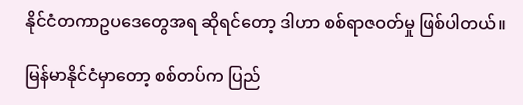နိုင်ငံတကာဥပဒေတွေအရ ဆိုရင်တော့ ဒါဟာ စစ်ရာဇဝတ်မှု ဖြစ်ပါတယ်။

မြန်မာနိုင်ငံမှာတော့ စစ်တပ်က ပြည်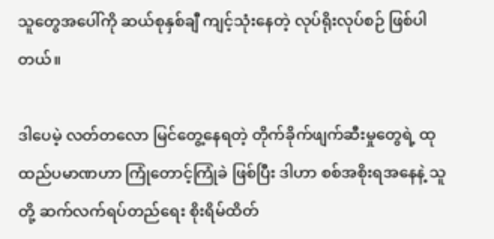သူတွေအပေါ်ကို ဆယ်စုနှစ်ချီ ကျင့်သုံးနေတဲ့ လုပ်ရိုးလုပ်စဉ် ဖြစ်ပါတယ်။

ဒါပေမဲ့ လတ်တလော မြင်တွေ့နေရတဲ့ တိုက်ခိုက်ဖျက်ဆီးမှုတွေရဲ့ ထုထည်ပမာဏဟာ ကြုံတောင့်ကြုံခဲ ဖြစ်ပြီး ဒါဟာ စစ်အစိုးရအနေနဲ့ သူတို့ ဆက်လက်ရပ်တည်ရေး စိုးရိမ်ထိတ်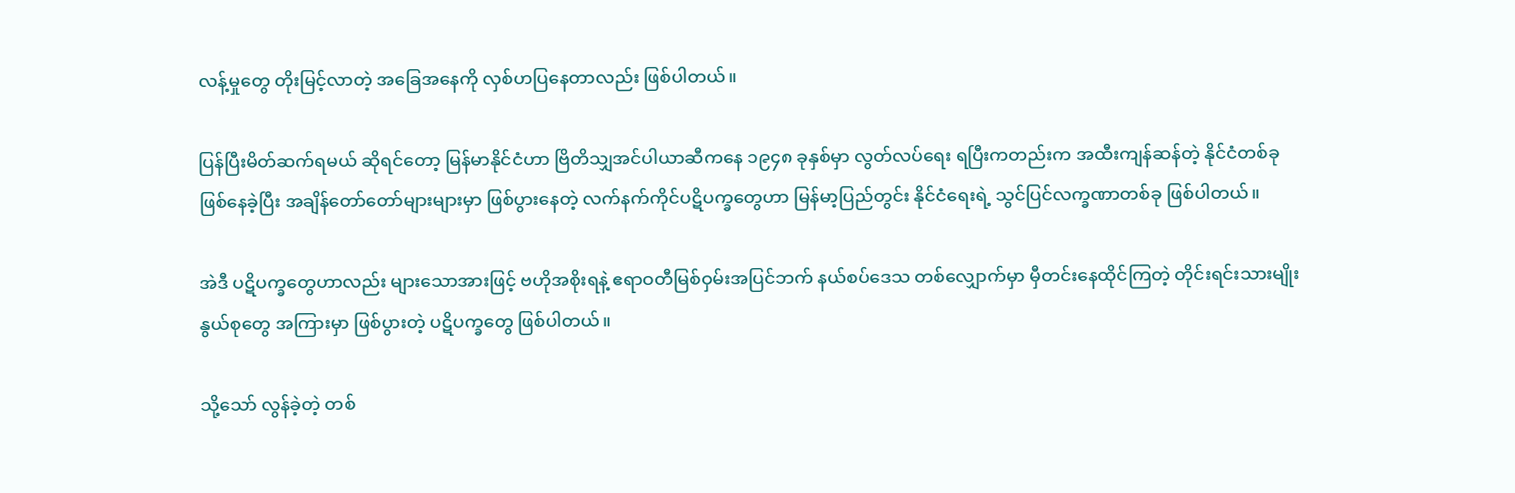လန့်မှုတွေ တိုးမြင့်လာတဲ့ အခြေအနေကို လှစ်ဟပြနေတာလည်း ဖြစ်ပါတယ်။

ပြန်ပြီးမိတ်ဆက်ရမယ် ဆိုရင်တော့ မြန်မာနိုင်ငံဟာ ဗြိတိသျှအင်ပါယာဆီကနေ ၁၉၄၈ ခုနှစ်မှာ လွတ်လပ်ရေး ရပြီးကတည်းက အထီးကျန်ဆန်တဲ့ နိုင်ငံတစ်ခု ဖြစ်နေခဲ့ပြီး အချိန်တော်တော်များများမှာ ဖြစ်ပွားနေတဲ့ လက်နက်ကိုင်ပဋိပက္ခတွေဟာ မြန်မာ့ပြည်တွင်း နိုင်ငံရေးရဲ့ သွင်ပြင်လက္ခဏာတစ်ခု ဖြစ်ပါတယ်။

အဲဒီ ပဋိပက္ခတွေဟာလည်း များသောအားဖြင့် ဗဟိုအစိုးရနဲ့ ဧရာဝတီမြစ်ဝှမ်းအပြင်ဘက် နယ်စပ်ဒေသ တစ်လျှောက်မှာ မှီတင်းနေထိုင်ကြတဲ့ တိုင်းရင်းသားမျိုးနွယ်စုတွေ အကြားမှာ ဖြစ်ပွားတဲ့ ပဋိပက္ခတွေ ဖြစ်ပါတယ်။

သို့သော် လွန်ခဲ့တဲ့ တစ်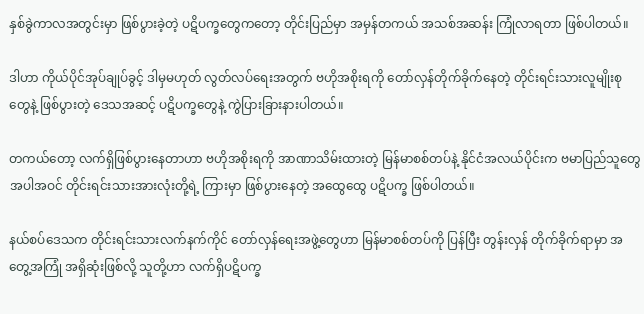နှစ်ခွဲကာလအတွင်းမှာ ဖြစ်ပွားခဲ့တဲ့ ပဋိပက္ခတွေကတော့ တိုင်းပြည်မှာ အမှန်တကယ် အသစ်အဆန်း ကြုံလာရတာ ဖြစ်ပါတယ်။

ဒါဟာ ကိုယ်ပိုင်အုပ်ချုပ်ခွင့် ဒါမှမဟုတ် လွတ်လပ်ရေးအတွက် ဗဟိုအစိုးရကို တော်လှန်တိုက်ခိုက်နေတဲ့ တိုင်းရင်းသားလူမျိုးစုတွေနဲ့ ဖြစ်ပွားတဲ့ ဒေသအဆင့် ပဋိပက္ခတွေနဲ့ ကွဲပြားခြားနားပါတယ်။

တကယ်တော့ လက်ရှိဖြစ်ပွားနေတာဟာ ဗဟိုအစိုးရကို အာဏာသိမ်းထားတဲ့ မြန်မာစစ်တပ်နဲ့ နိုင်ငံအလယ်ပိုင်းက ဗမာပြည်သူတွေ အပါအဝင် တိုင်းရင်းသားအားလုံးတို့ရဲ့ ကြားမှာ ဖြစ်ပွားနေတဲ့ အထွေထွေ ပဋိပက္ခ ဖြစ်ပါတယ်။

နယ်စပ်ဒေသက တိုင်းရင်းသားလက်နက်ကိုင် တော်လှန်ရေးအဖွဲ့တွေဟာ မြန်မာစစ်တပ်ကို ပြန်ပြီး တွန်းလှန် တိုက်ခိုက်ရာမှာ အတွေ့အကြုံ အရှိဆုံးဖြစ်လို့ သူတို့ဟာ လက်ရှိပဋိပက္ခ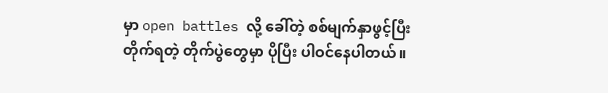မှာ open battles လို့ ခေါ်တဲ့ စစ်မျက်နှာဖွင့်ပြီး တိုက်ရတဲ့ တိုက်ပွဲတွေမှာ ပိုပြီး ပါဝင်နေပါတယ်။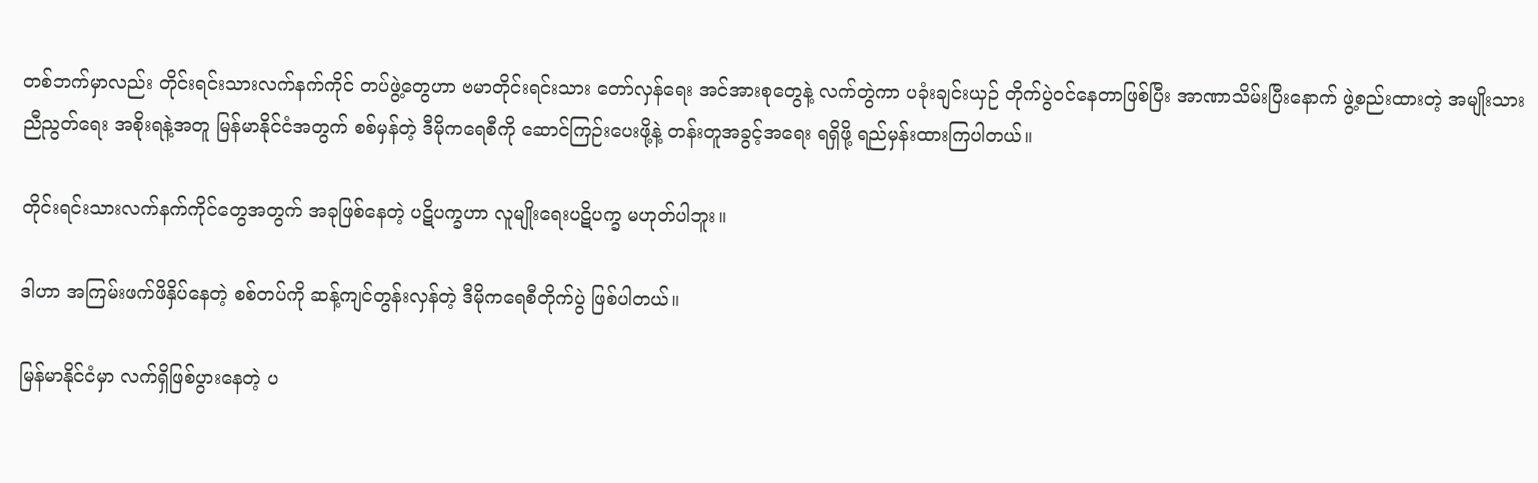တစ်ဘက်မှာလည်း တိုင်းရင်းသားလက်နက်ကိုင် တပ်ဖွဲ့တွေဟာ ဗမာတိုင်းရင်းသား တော်လှန်ရေး အင်အားစုတွေနဲ့ လက်တွဲကာ ပခုံးချင်းယှဉ် တိုက်ပွဲဝင်နေတာဖြစ်ပြီး အာဏာသိမ်းပြီးနောက် ဖွဲ့စည်းထားတဲ့ အမျိုးသားညီညွတ်ရေး အစိုးရနဲ့အတူ မြန်မာနိုင်ငံအတွက် စစ်မှန်တဲ့ ဒီမိုကရေစီကို ဆောင်ကြဉ်းပေးဖို့နဲ့ တန်းတူအခွင့်အရေး ရရှိဖို့ ရည်မှန်းထားကြပါတယ်။

တိုင်းရင်းသားလက်နက်ကိုင်တွေအတွက် အခုဖြစ်နေတဲ့ ပဋိပက္ခဟာ လူမျိုးရေးပဋိပက္ခ မဟုတ်ပါဘူး။

ဒါဟာ အကြမ်းဖက်ဖိနှိပ်နေတဲ့ စစ်တပ်ကို ဆန့်ကျင်တွန်းလှန်တဲ့ ဒီမိုကရေစီတိုက်ပွဲ ဖြစ်ပါတယ်။

မြန်မာနိုင်ငံမှာ လက်ရှိဖြစ်ပွားနေတဲ့ ပ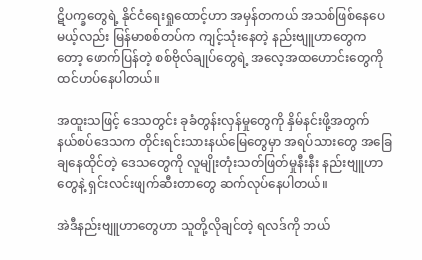ဋိပက္ခတွေရဲ့ နိုင်ငံရေးရှုထောင့်ဟာ အမှန်တကယ် အသစ်ဖြစ်နေပေမယ့်လည်း မြန်မာစစ်တပ်က ကျင့်သုံးနေတဲ့ နည်းဗျူဟာတွေကတော့ ဖောက်ပြန်တဲ့ စစ်ဗိုလ်ချုပ်တွေရဲ့ အလေ့အထဟောင်းတွေကို ထင်ဟပ်နေပါတယ်။

အထူးသဖြင့် ဒေသတွင်း ခုခံတွန်းလှန်မှုတွေကို နှိမ်နင်းဖို့အတွက် နယ်စပ်ဒေသက တိုင်းရင်းသားနယ်မြေတွေမှာ အရပ်သားတွေ အခြေချနေထိုင်တဲ့ ဒေသတွေကို လူမျိုးတုံးသတ်ဖြတ်မှုနီးနီး နည်းဗျူဟာတွေနဲ့ ရှင်းလင်းဖျက်ဆီးတာတွေ ဆက်လုပ်နေပါတယ်။

အဲဒီနည်းဗျူဟာတွေဟာ သူတို့လိုချင်တဲ့ ရလဒ်ကို ဘယ်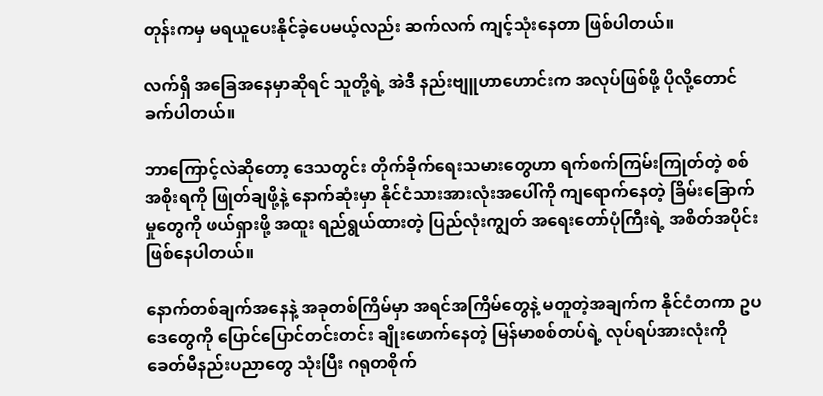တုန်းကမှ မရယူပေးနိုင်ခဲ့ပေမယ့်လည်း ဆက်လက် ကျင့်သုံးနေတာ ဖြစ်ပါတယ်။

လက်ရှိ အခြေအနေမှာဆိုရင် သူတို့ရဲ့ အဲဒီ နည်းဗျူဟာဟောင်းက အလုပ်ဖြစ်ဖို့ ပိုလို့တောင် ခက်ပါတယ်။

ဘာကြောင့်လဲဆိုတော့ ဒေသတွင်း တိုက်ခိုက်ရေးသမားတွေဟာ ရက်စက်ကြမ်းကြုတ်တဲ့ စစ်အစိုးရကို ဖြုတ်ချဖို့နဲ့ နောက်ဆုံးမှာ နိုင်ငံသားအားလုံးအပေါ်ကို ကျရောက်နေတဲ့ ခြိမ်းခြောက်မှုတွေကို ဖယ်ရှားဖို့ အထူး ရည်ရွယ်ထားတဲ့ ပြည်လုံးကျွတ် အရေးတော်ပုံကြီးရဲ့ အစိတ်အပိုင်း ဖြစ်နေပါတယ်။

နောက်တစ်ချက်အနေနဲ့ အခုတစ်ကြိမ်မှာ အရင်အကြိမ်တွေနဲ့ မတူတဲ့အချက်က နိုင်ငံတကာ ဥပဒေတွေကို ပြောင်ပြောင်တင်းတင်း ချိုးဖောက်နေတဲ့ မြန်မာစစ်တပ်ရဲ့ လုပ်ရပ်အားလုံးကို ခေတ်မီနည်းပညာတွေ သုံးပြီး ဂရုတစိုက်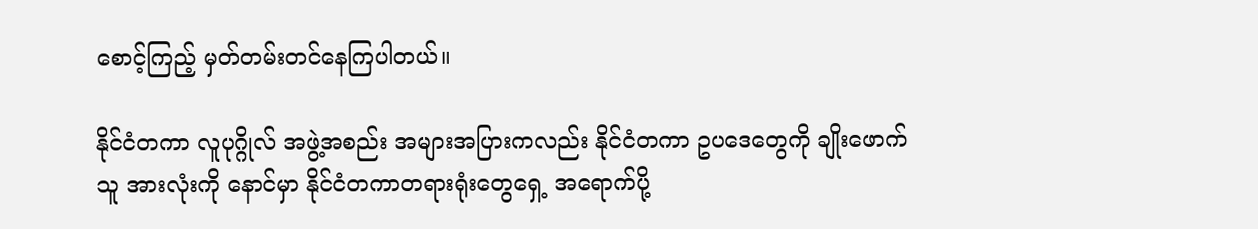စောင့်ကြည့် မှတ်တမ်းတင်နေကြပါတယ်။

နိုင်ငံတကာ လူပုဂ္ဂိုလ် အဖွဲ့အစည်း အများအပြားကလည်း နိုင်ငံတကာ ဥပဒေတွေကို ချိုးဖောက်သူ အားလုံးကို နောင်မှာ နိုင်ငံတကာတရားရုံးတွေရှေ့ အရောက်ပို့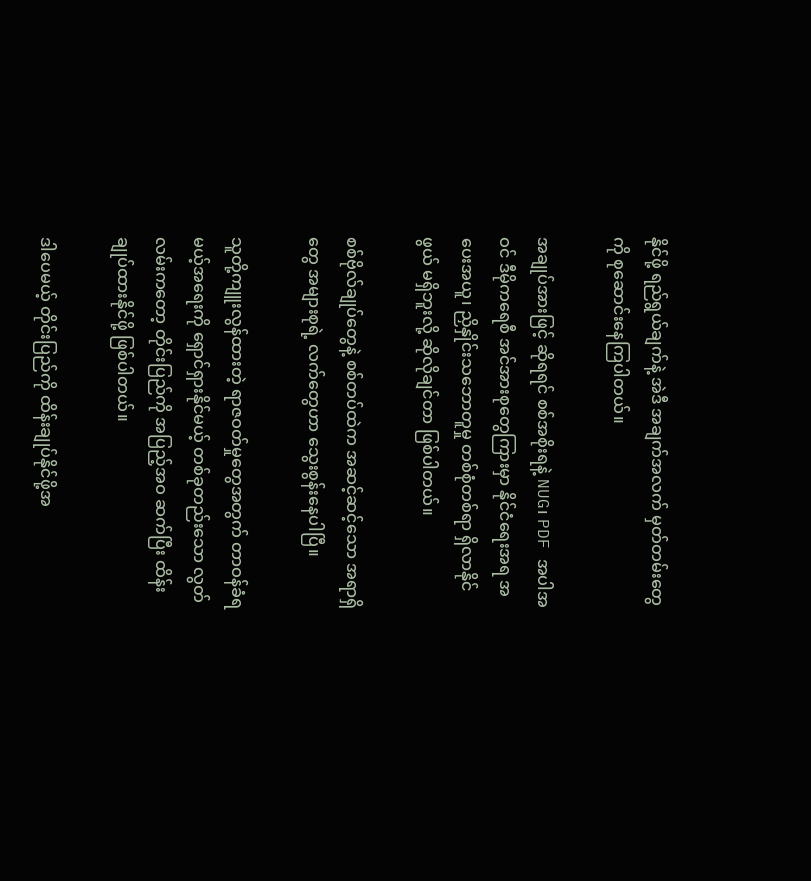နိုင်ဖို့ ရည်ရွယ်ချက်နဲ့ အဲဒီ အချက်အလက် မှတ်တမ်းတွေကို စုဆောင်းနေကြပါတယ်။

အချုပ်အားဖြင့် ဆိုရရင် စစ်အစိုးရနဲ့ NUG၊ PDF အပါအဝင် ဒီမိုကရေစီ အင်အားစုတွေကြားမှာ နိုင်ငံရေးအရ အပေးအယူ၊ ညှိနှိုင်းသဘောတူမှု တစ်စုံတစ်ရာ ရှိလာနိုင်ဖွယ် မရှိဘူးလို့ ဆိုလိုချင်တာ ဖြစ်ပါတယ်။

စစ်ဗိုလ်ချုပ်တွေနဲ့ စစ်တပ်ထဲက အဆင့်ဆင့်သော အရာရှိတွေ အများစုရဲ့ လက်တွေဟာ သွေးစွန်းနေပါပြီ။

သူတို့ကျူးလွန်ထားတဲ့ ရာဇဝတ်မှုတွေအတွက် တာဝန်ခံရမယ့်အရေးကို ရှောင်ရှားနိုင်မယ့် တစ်ခုတည်းသော လွတ်လမ်းကတော့ တိုင်းပြည်ကို အပြည့်အဝ ဆက်ပြီး ထိန်းချုပ်ထားနိုင်ဖို့ ဖြစ်ပါတယ်။

ဒါပေမယ့် တိုင်းပြည်ကို ထိန်းချုပ်နိုင်ဖို့အ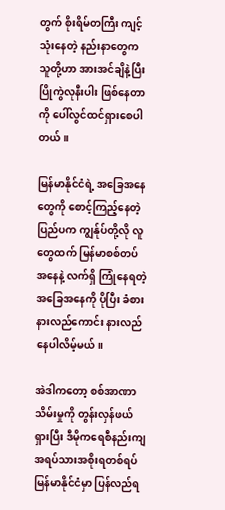တွက် စိုးရိမ်တကြီး ကျင့်သုံးနေတဲ့ နည်းနာတွေက သူတို့ဟာ အားအင်ချိနဲ့ပြီး ပြိုကွဲလုနီးပါး ဖြစ်နေတာကို ပေါ်လွင်ထင်ရှားစေပါတယ်။

မြန်မာနိုင်ငံရဲ့ အခြေအနေတွေကို စောင့်ကြည့်နေတဲ့ ပြည်ပက ကျွန်ုပ်တို့လို လူတွေထက် မြန်မာစစ်တပ် အနေနဲ့ လက်ရှိ ကြုံနေရတဲ့ အခြေအနေကို ပိုပြီး ခံစားနားလည်ကောင်း နားလည်နေပါလိမ့်မယ်။

အဲဒါကတော့ စစ်အာဏာသိမ်းမှုကို တွန်းလှန်ဖယ်ရှားပြီး ဒီမိုကရေစီနည်းကျ အရပ်သားအစိုးရတစ်ရပ် မြန်မာနိုင်ငံမှာ ပြန်လည်ရ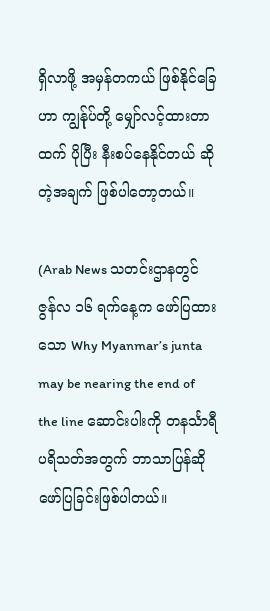ရှိလာဖို့ အမှန်တကယ် ဖြစ်နိုင်ခြေဟာ ကျွန်ုပ်တို့ မျှော်လင့်ထားတာထက် ပိုပြီး နီးစပ်နေနိုင်တယ် ဆိုတဲ့အချက် ဖြစ်ပါတော့တယ်။

(Arab News သတင်းဌာနတွင် ဇွန်လ ၁၆ ရက်နေ့က ဖော်ပြထားသော Why Myanmar’s junta may be nearing the end of the line ဆောင်းပါးကို တနင်္သာရီ ပရိသတ်အတွက် ဘာသာပြန်ဆို ဖော်ပြခြင်းဖြစ်ပါတယ်။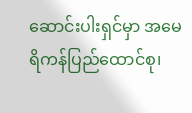ဆောင်းပါးရှင်မှာ အမေရိကန်ပြည်ထောင်စု၊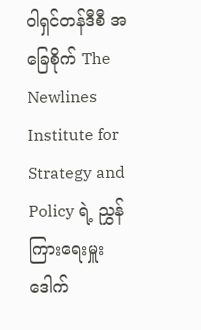ဝါရှင်တန်ဒီစီ အခြေစိုက် The Newlines Institute for Strategy and Policy ရဲ့ ညွှန်ကြားရေးမှူး ဒေါက်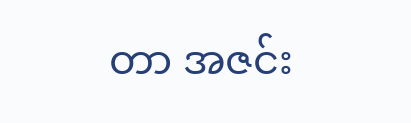တာ အဇင်း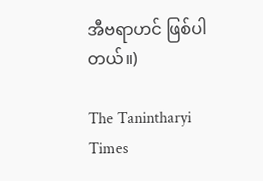အီဗရာဟင် ဖြစ်ပါတယ်။)

The Tanintharyi Times